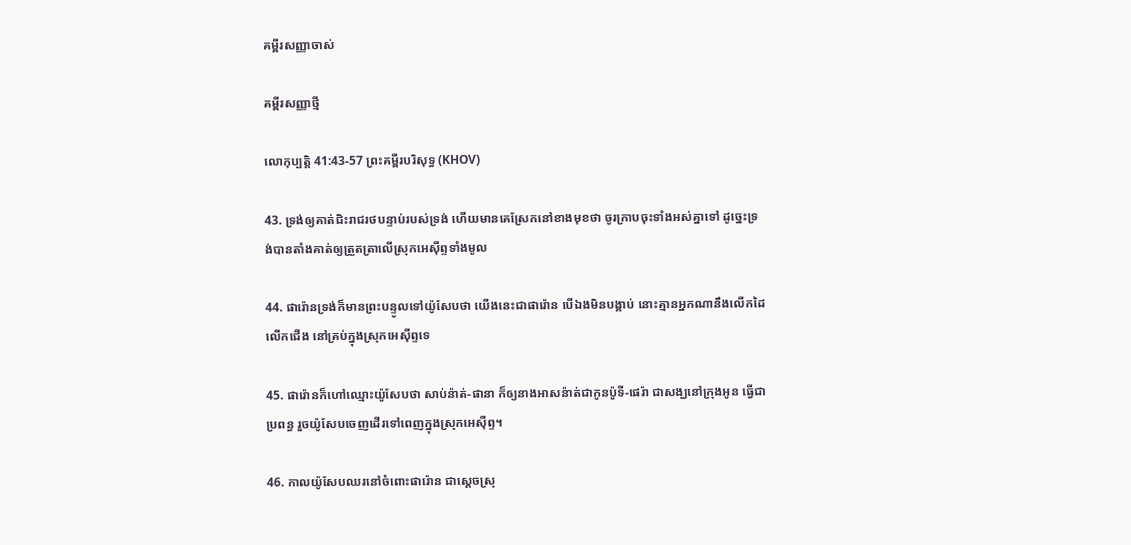គម្ពីរសញ្ញាចាស់

គម្ពីរសញ្ញាថ្មី

លោកុប្បត្តិ 41:43-57 ព្រះគម្ពីរបរិសុទ្ធ (KHOV)

43. ទ្រង់ឲ្យគាត់ជិះរាជ‌រថបន្ទាប់របស់ទ្រង់ ហើយមានគេស្រែកនៅខាងមុខថា ចូរក្រាបចុះទាំងអស់គ្នាទៅ ដូច្នេះទ្រង់បានតាំងគាត់ឲ្យត្រួត‌ត្រាលើស្រុកអេស៊ីព្ទទាំងមូល

44. ផារ៉ោនទ្រង់ក៏មានព្រះ‌បន្ទូលទៅយ៉ូសែបថា យើងនេះជាផារ៉ោន បើឯងមិនបង្គាប់ នោះគ្មានអ្នកណានឹងលើកដៃលើកជើង នៅគ្រប់ក្នុងស្រុកអេស៊ីព្ទទេ

45. ផារ៉ោនក៏ហៅឈ្មោះយ៉ូសែបថា សាប់‌ន៉ាត់-ផានា ក៏ឲ្យនាងអាស‌ន៉ាត់ជាកូនប៉ូទី-ផេរ៉ា ជាសង្ឃនៅក្រុងអូន ធ្វើជាប្រពន្ធ រួចយ៉ូសែបចេញដើរទៅពេញក្នុងស្រុកអេស៊ីព្ទ។

46. កាលយ៉ូសែបឈរនៅចំពោះផារ៉ោន ជាស្តេចស្រុ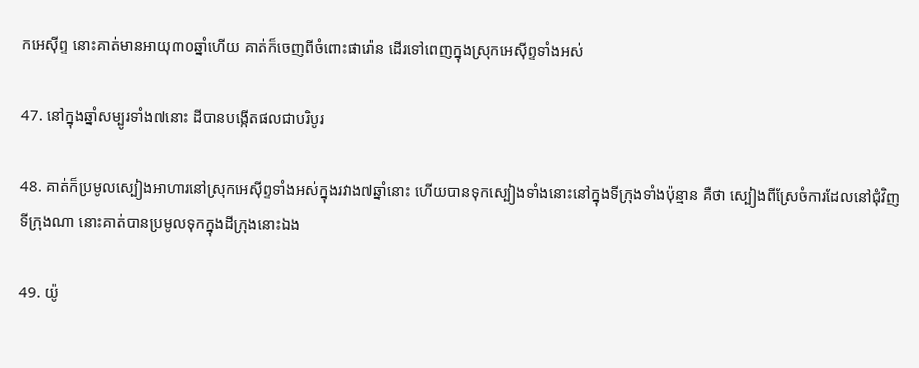កអេស៊ីព្ទ នោះគាត់មានអាយុ៣០ឆ្នាំហើយ គាត់ក៏ចេញពីចំពោះផារ៉ោន ដើរទៅពេញក្នុងស្រុកអេស៊ីព្ទទាំងអស់

47. នៅក្នុងឆ្នាំសម្បូរទាំង៧នោះ ដីបានបង្កើតផលជាបរិបូរ

48. គាត់ក៏ប្រមូលស្បៀងអាហារនៅស្រុកអេស៊ីព្ទទាំងអស់ក្នុងរវាង៧ឆ្នាំនោះ ហើយបានទុកស្បៀងទាំងនោះនៅក្នុងទីក្រុងទាំងប៉ុន្មាន គឺថា ស្បៀងពីស្រែចំការដែលនៅជុំវិញទីក្រុងណា នោះគាត់បានប្រមូលទុកក្នុងដីក្រុងនោះឯង

49. យ៉ូ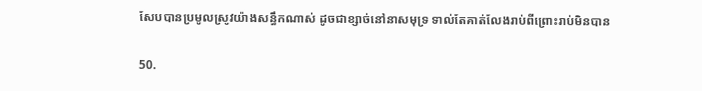សែបបានប្រមូលស្រូវយ៉ាងសន្ធឹកណាស់ ដូចជាខ្សាច់នៅនាសមុទ្រ ទាល់តែគាត់លែងរាប់ពីព្រោះរាប់មិនបាន

50.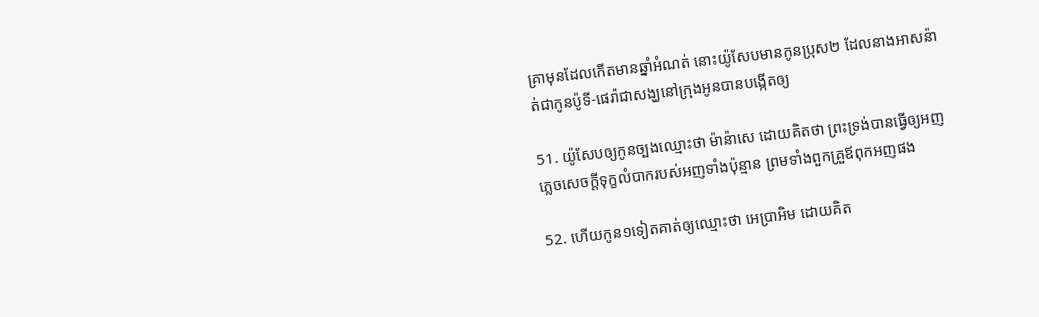គ្រាមុនដែលកើតមានឆ្នាំអំណត់ នោះយ៉ូសែបមានកូនប្រុស២ ដែលនាងអាស‌ន៉ាត់ជាកូនប៉ូទី-ផេរ៉ាជាសង្ឃនៅក្រុងអូនបានបង្កើតឲ្យ

51. យ៉ូសែបឲ្យកូនច្បងឈ្មោះថា ម៉ាន៉ាសេ ដោយគិតថា ព្រះទ្រង់បានធ្វើឲ្យអញភ្លេចសេចក្ដីទុក្ខលំបាករបស់អញទាំងប៉ុន្មាន ព្រមទាំងពួកគ្រួឪពុកអញផង

52. ហើយកូន១ទៀតគាត់ឲ្យឈ្មោះថា អេប្រា‌អិម ដោយគិត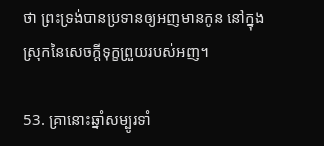ថា ព្រះទ្រង់បានប្រទានឲ្យអញមានកូន នៅក្នុងស្រុកនៃសេចក្ដីទុក្ខព្រួយរបស់អញ។

53. គ្រានោះឆ្នាំសម្បូរទាំ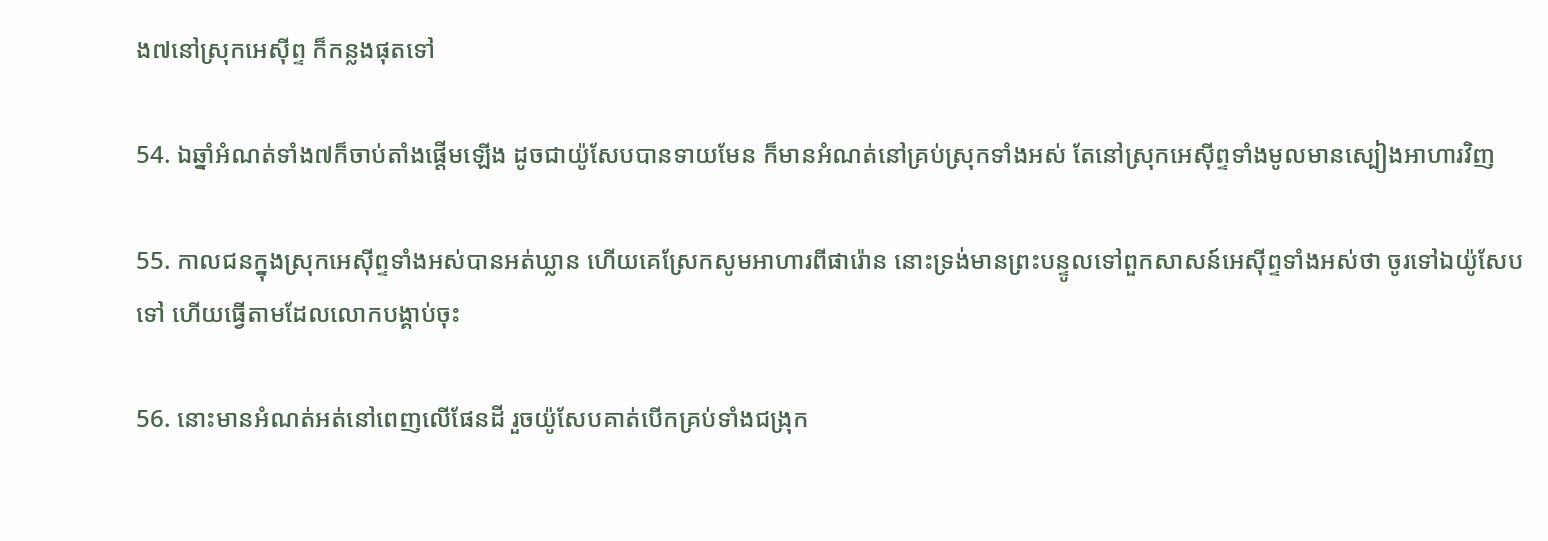ង៧នៅស្រុកអេស៊ីព្ទ ក៏កន្លងផុតទៅ

54. ឯឆ្នាំអំណត់ទាំង៧ក៏ចាប់តាំងផ្តើមឡើង ដូចជាយ៉ូសែបបានទាយមែន ក៏មានអំណត់នៅគ្រប់ស្រុកទាំងអស់ តែនៅស្រុកអេស៊ីព្ទទាំងមូលមានស្បៀងអាហារវិញ

55. កាលជនក្នុងស្រុកអេស៊ីព្ទទាំងអស់បានអត់‌ឃ្លាន ហើយគេស្រែកសូមអាហារពីផារ៉ោន នោះទ្រង់មានព្រះ‌បន្ទូលទៅពួកសាសន៍អេស៊ីព្ទទាំងអស់ថា ចូរទៅឯយ៉ូសែបទៅ ហើយធ្វើតាមដែលលោកបង្គាប់ចុះ

56. នោះមានអំណត់អត់នៅពេញលើផែនដី រួចយ៉ូសែបគាត់បើកគ្រប់ទាំងជង្រុក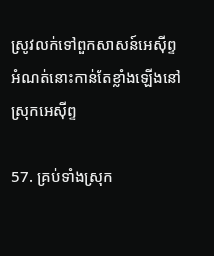ស្រូវលក់ទៅពួកសាសន៍អេស៊ីព្ទ អំណត់នោះកាន់តែខ្លាំងឡើងនៅស្រុកអេស៊ីព្ទ

57. គ្រប់ទាំងស្រុក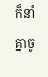ក៏នាំគ្នាចូ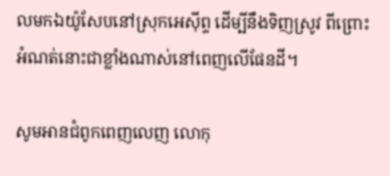លមកឯយ៉ូសែបនៅស្រុកអេស៊ីព្ទ ដើម្បីនឹងទិញស្រូវ ពីព្រោះអំណត់នោះជាខ្លាំងណាស់នៅពេញលើផែនដី។

សូមអានជំពូកពេញលេញ លោកុ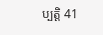ប្បត្តិ 41